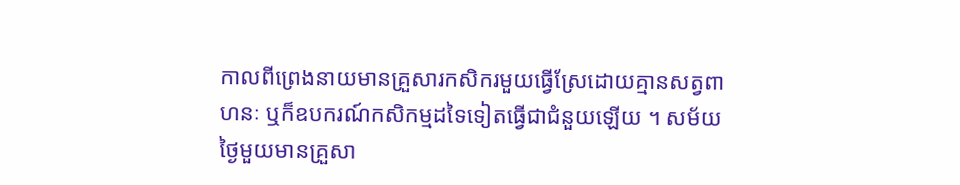កាលពីព្រេងនាយមានគ្រួសារកសិករមួយធ្វើស្រែដោយគ្មានសត្វពាហនៈ ឬក៏ឧបករណ៍កសិកម្មដទៃទៀតធ្វើជាជំនួយឡើយ ។ សម័យថ្ងៃមួយមានគ្រួសា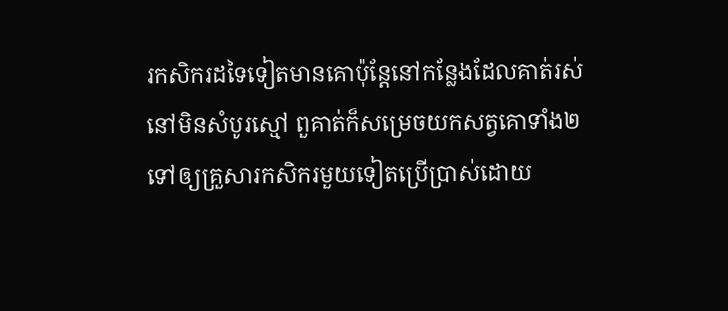រកសិករដទៃទៀតមានគោប៉ុន្តែនៅកន្លែងដែលគាត់រស់នៅមិនសំបូរស្មៅ ពួគាត់ក៏សម្រេចយកសត្វគោទាំង២ទៅឲ្យគ្រួសារកសិករមួយទៀតប្រើប្រាស់ដោយ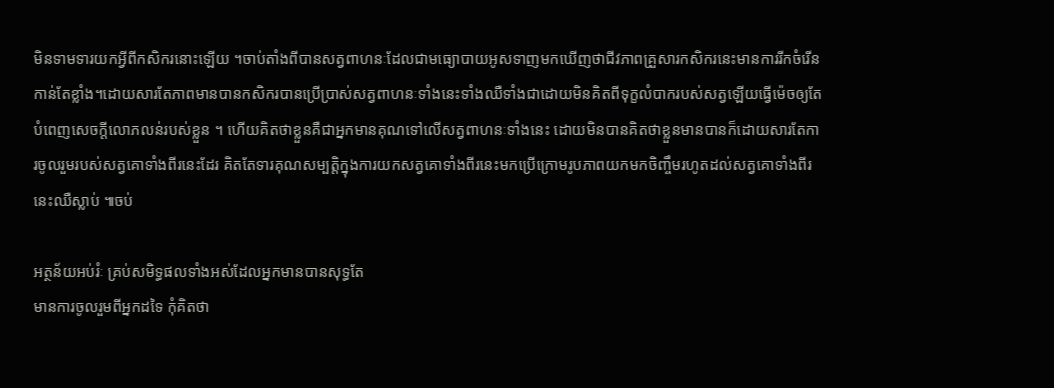មិនទាមទារយកអ្វីពីកសិករនោះឡើយ ។ចាប់តាំងពីបានសត្វពាហនៈដែលជាមធ្យោបាយអូសទាញមកឃើញថាជីវភាពគ្រួសារកសិករនេះមានការរីកចំរើនកាន់តែខ្លាំង។ដោយសារតែភាពមានបានកសិករបានប្រើប្រាស់សត្វពាហនៈទាំងនេះទាំងឈឺទាំងជាដោយមិនគិតពីទុក្ខលំបាករបស់សត្វឡើយធ្វើម៉េចឲ្យតែបំពេញសេចក្តីលោភលន់របស់ខ្លួន ។ ហើយគិតថាខ្លួនគឺជាអ្នកមានគុណទៅលើសត្វពាហនៈទាំងនេះ ដោយមិនបានគិតថាខ្លួនមានបានក៏ដោយសារតែការចូលរួមរបស់សត្វគោទាំងពីរនេះដែរ គិតតែទារគុណសម្បត្តិក្នុងការយកសត្វគោទាំងពីរនេះមកប្រើក្រោមរូបភាពយកមកចិញ្ចឹមរហូតដល់សត្វគោទាំងពីរនេះឈឺស្លាប់ ៕ចប់

អត្ថន័យអប់រំៈ គ្រប់សមិទ្ធផលទាំងអស់ដែលអ្នកមានបានសុទ្ធតែ
មានការចូលរួមពីអ្នកដទៃ កុំគិតថា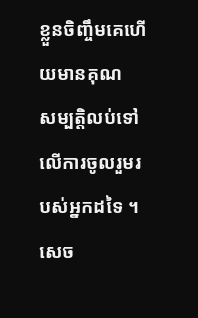ខ្លួនចិញ្ចឹមគេហើយមានគុណ
សម្បត្តិលប់ទៅលើការចូលរួមរបស់អ្នកដទៃ ។ សេច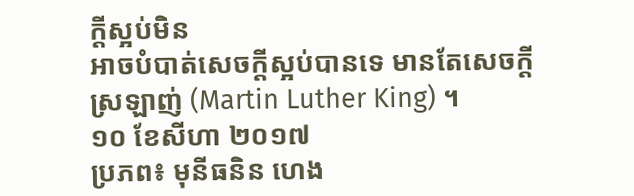ក្តីស្អប់មិន
អាចបំបាត់សេចក្តីស្អប់បានទេ មានតែសេចក្តីស្រឡាញ់ (Martin Luther King) ។
១០ ខែសីហា ២០១៧
ប្រភព៖ មុនីធនិន ហេង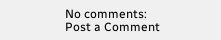No comments:
Post a Comment